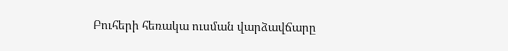Բուհերի հեռակա ուսման վարձավճարը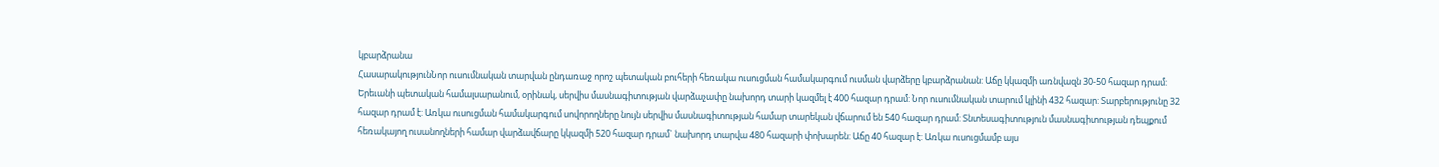կբարձրանա
ՀասարակությունՆոր ուսումնական տարվան ընդառաջ որոշ պետական բուհերի հեռակա ուսուցման համակարգում ուսման վարձերը կբարձրանան: Աճը կկազմի առնվազն 30-50 հազար դրամ:
Երեւանի պետական համալսարանում, օրինակ, սերվիս մասնագիտության վարձաչափը նախորդ տարի կազմել է 400 հազար դրամ: Նոր ուսումնական տարում կլինի 432 հազար: Տարբերությունը 32 հազար դրամ է: Առկա ուսուցման համակարգում սովորողները նույն սերվիս մասնագիտության համար տարեկան վճարում են 540 հազար դրամ: Տնտեսագիտություն մասնագիտության դեպքում հեռակայող ուսանողների համար վարձավճարը կկազմի 520 հազար դրամ` նախորդ տարվա 480 հազարի փոխարեն: Աճը 40 հազար է: Առկա ուսուցմամբ այս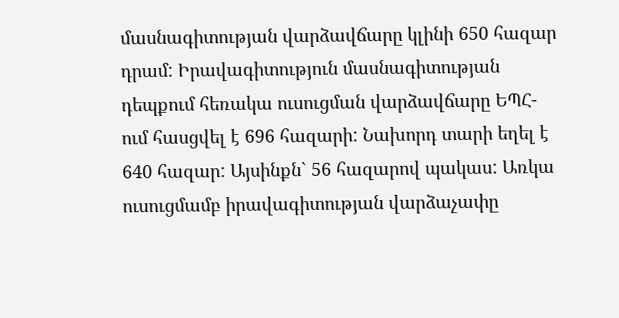մասնագիտության վարձավճարը կլինի 650 հազար դրամ: Իրավագիտություն մասնագիտության դեպքում հեռակա ուսուցման վարձավճարը ԵՊՀ-ում հասցվել է 696 հազարի: Նախորդ տարի եղել է 640 հազար: Այսինքն` 56 հազարով պակաս: Առկա ուսուցմամբ իրավագիտության վարձաչափը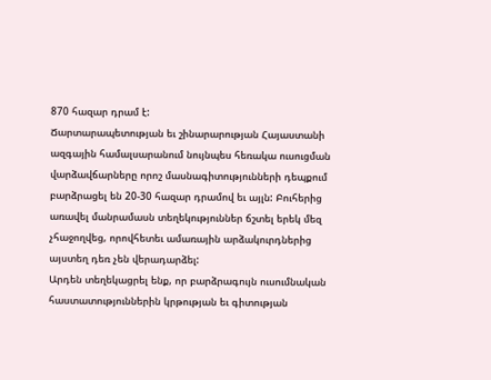870 հազար դրամ է:
Ճարտարապետության եւ շինարարության Հայաստանի ազգային համալսարանում նույնպես հեռակա ուսուցման վարձավճարները որոշ մասնագիտությունների դեպքում բարձրացել են 20-30 հազար դրամով եւ այլն: Բուհերից առավել մանրամասն տեղեկություններ ճշտել երեկ մեզ չհաջողվեց, որովհետեւ ամառային արձակուրդներից այստեղ դեռ չեն վերադարձել:
Արդեն տեղեկացրել ենք, որ բարձրագույն ուսումնական հաստատություններին կրթության եւ գիտության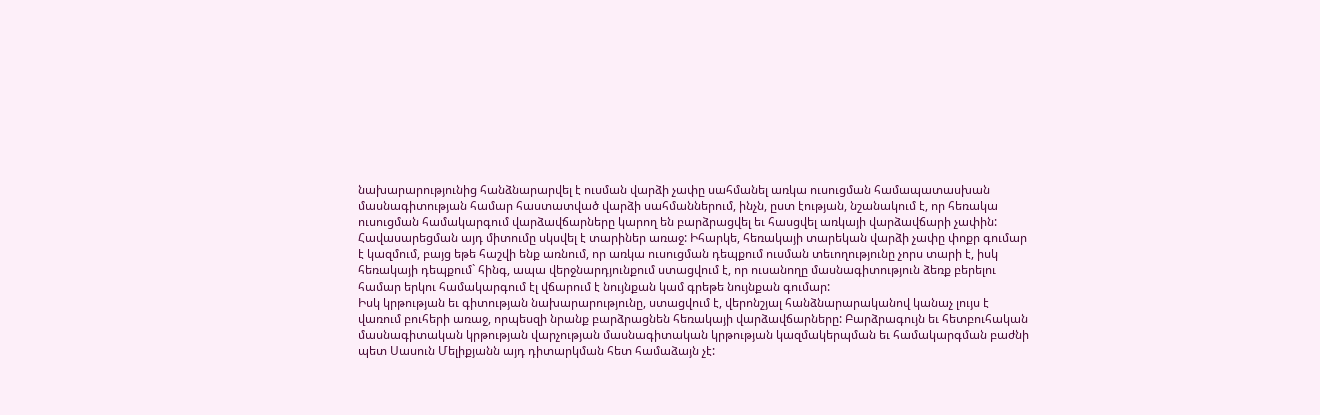նախարարությունից հանձնարարվել է ուսման վարձի չափը սահմանել առկա ուսուցման համապատասխան մասնագիտության համար հաստատված վարձի սահմաններում, ինչն, ըստ էության, նշանակում է, որ հեռակա ուսուցման համակարգում վարձավճարները կարող են բարձրացվել եւ հասցվել առկայի վարձավճարի չափին: Հավասարեցման այդ միտումը սկսվել է տարիներ առաջ: Իհարկե, հեռակայի տարեկան վարձի չափը փոքր գումար է կազմում, բայց եթե հաշվի ենք առնում, որ առկա ուսուցման դեպքում ուսման տեւողությունը չորս տարի է, իսկ հեռակայի դեպքում` հինգ, ապա վերջնարդյունքում ստացվում է, որ ուսանողը մասնագիտություն ձեռք բերելու համար երկու համակարգում էլ վճարում է նույնքան կամ գրեթե նույնքան գումար:
Իսկ կրթության եւ գիտության նախարարությունը, ստացվում է, վերոնշյալ հանձնարարականով կանաչ լույս է վառում բուհերի առաջ, որպեսզի նրանք բարձրացնեն հեռակայի վարձավճարները: Բարձրագույն եւ հետբուհական մասնագիտական կրթության վարչության մասնագիտական կրթության կազմակերպման եւ համակարգման բաժնի պետ Սասուն Մելիքյանն այդ դիտարկման հետ համաձայն չէ: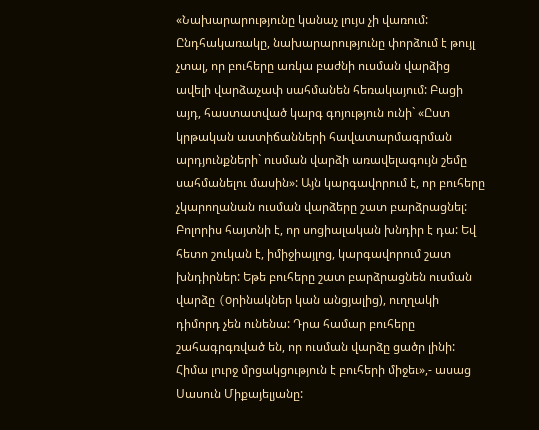«Նախարարությունը կանաչ լույս չի վառում: Ընդհակառակը, նախարարությունը փորձում է թույլ չտալ, որ բուհերը առկա բաժնի ուսման վարձից ավելի վարձաչափ սահմանեն հեռակայում: Բացի այդ, հաստատված կարգ գոյություն ունի` «Ըստ կրթական աստիճանների հավատարմագրման արդյունքների` ուսման վարձի առավելագույն շեմը սահմանելու մասին»: Այն կարգավորում է, որ բուհերը չկարողանան ուսման վարձերը շատ բարձրացնել: Բոլորիս հայտնի է, որ սոցիալական խնդիր է դա: Եվ հետո շուկան է, իմիջիայլոց, կարգավորում շատ խնդիրներ: Եթե բուհերը շատ բարձրացնեն ուսման վարձը (oրինակներ կան անցյալից), ուղղակի դիմորդ չեն ունենա: Դրա համար բուհերը շահագրգռված են, որ ուսման վարձը ցածր լինի: Հիմա լուրջ մրցակցություն է բուհերի միջեւ»,- ասաց Սասուն Միքայելյանը: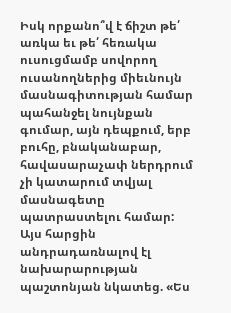Իսկ որքանո՞վ է ճիշտ թե՛ առկա եւ թե՛ հեռակա ուսուցմամբ սովորող ուսանողներից միեւնույն մասնագիտության համար պահանջել նույնքան գումար, այն դեպքում, երբ բուհը, բնականաբար, հավասարաչափ ներդրում չի կատարում տվյալ մասնագետը պատրաստելու համար: Այս հարցին անդրադառնալով էլ նախարարության պաշտոնյան նկատեց. «Ես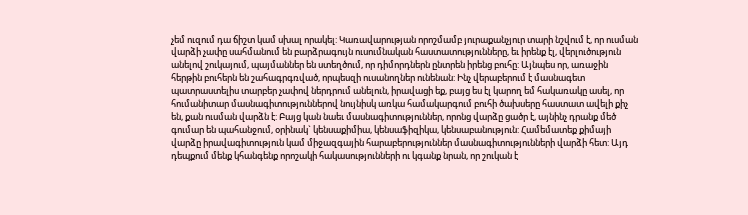չեմ ուզում դա ճիշտ կամ սխալ որակել: Կառավարության որոշմամբ յուրաքանչյուր տարի նշվում է, որ ուսման վարձի չափը սահմանում են բարձրագույն ուսումնական հաստատությունները, եւ իրենք էլ, վերլուծություն անելով շուկայում, պայմաններ են ստեղծում, որ դիմորդներն ընտրեն իրենց բուհը: Այնպես որ, առաջին հերթին բուհերն են շահագրգռված, որպեսզի ուսանողներ ունենան: Ինչ վերաբերում է մասնագետ պատրաստելիս տարբեր չափով ներդրում անելուն, իրավացի եք, բայց ես էլ կարող եմ հակառակը ասել, որ հումանիտար մասնագիտություններով նույնիսկ առկա համակարգում բուհի ծախսերը հաստատ ավելի քիչ են, քան ուսման վարձն է: Բայց կան նաեւ մասնագիտություններ, որոնց վարձը ցածր է, այնինչ դրանք մեծ գումար են պահանջում, օրինակ` կենսաքիմիա, կենսաֆիզիկա, կենսաբանություն: Համեմատեք քիմայի վարձը իրավագիտություն կամ միջազգային հարաբերություններ մասնագիտությունների վարձի հետ: Այդ դեպքում մենք կհանգենք որոշակի հակասությունների ու կգանք նրան, որ շուկան է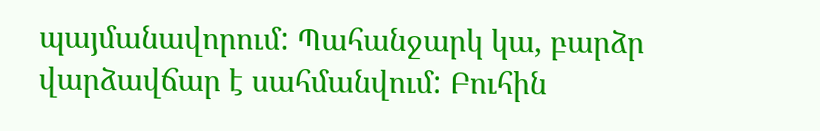պայմանավորում: Պահանջարկ կա, բարձր վարձավճար է սահմանվում: Բուհին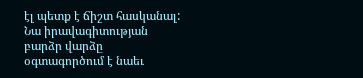էլ պետք է ճիշտ հասկանալ: Նա իրավագիտության բարձր վարձը օգտագործում է նաեւ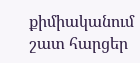քիմիականում շատ հարցեր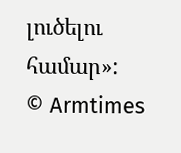լուծելու համար»:
© Armtimes